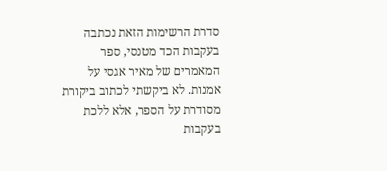סדרת הרשימות הזאת נכתבה בעקבות הכד מטנסי, ספר המאמרים של מאיר אגסי על אמנות. לא ביקשתי לכתוב ביקורת מסודרת על הספר, אלא ללכת בעקבות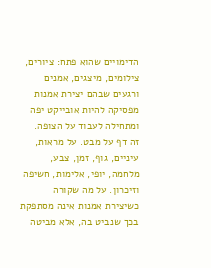הדימויים שהוא פתח: ציורים, צילומים, מיצגים, אמנים ורגעים שבהם יצירת אמנות מפסיקה להיות אובייקט יפה ומתחילה לעבוד על הצופה.
זה דף על מבט. על מראות, עיניים, גוף, זמן, צבע, מלחמה, יופי, אלימות, חשיפה וזיכרון. על מה שקורה כשיצירת אמנות אינה מסתפקת בכך שנביט בה, אלא מביטה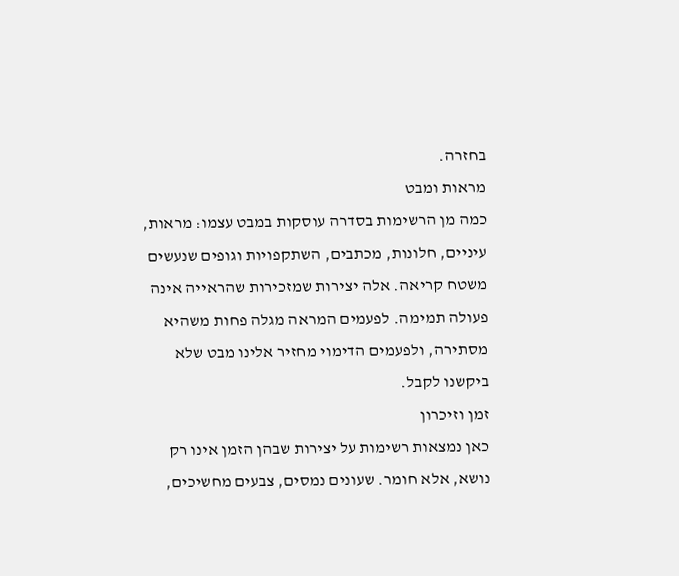בחזרה.
מראות ומבט
כמה מן הרשימות בסדרה עוסקות במבט עצמו: מראות, עיניים, חלונות, מכתבים, השתקפויות וגופים שנעשים משטח קריאה. אלה יצירות שמזכירות שהראייה אינה פעולה תמימה. לפעמים המראה מגלה פחות משהיא מסתירה, ולפעמים הדימוי מחזיר אלינו מבט שלא ביקשנו לקבל.
זמן וזיכרון
כאן נמצאות רשימות על יצירות שבהן הזמן אינו רק נושא, אלא חומר. שעונים נמסים, צבעים מחשיכים,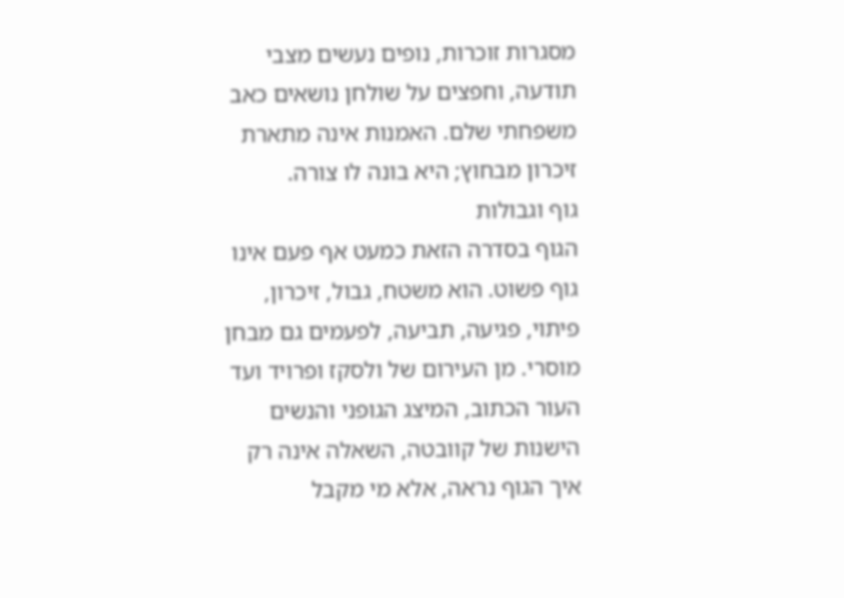מסגרות זוכרות, נופים נעשים מצבי תודעה, וחפצים על שולחן נושאים כאב משפחתי שלם. האמנות אינה מתארת זיכרון מבחוץ; היא בונה לו צורה.
גוף וגבולות
הגוף בסדרה הזאת כמעט אף פעם אינו גוף פשוט. הוא משטח, גבול, זיכרון, פיתוי, פגיעה, תביעה, לפעמים גם מבחן מוסרי. מן העירום של ולסקז ופרויד ועד העור הכתוב, המיצג הגופני והנשים הישנות של קוובטה, השאלה אינה רק איך הגוף נראה, אלא מי מקבל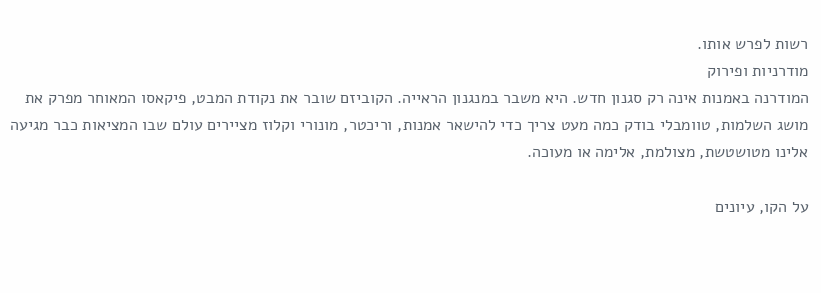רשות לפרש אותו.
מודרניות ופירוק
המודרנה באמנות אינה רק סגנון חדש. היא משבר במנגנון הראייה. הקוביזם שובר את נקודת המבט, פיקאסו המאוחר מפרק את מושג השלמות, טוומבלי בודק כמה מעט צריך כדי להישאר אמנות, וריכטר, מונורי וקלוז מציירים עולם שבו המציאות כבר מגיעה אלינו מטושטשת, מצולמת, אלימה או מעוכה.

על הקו, עיונים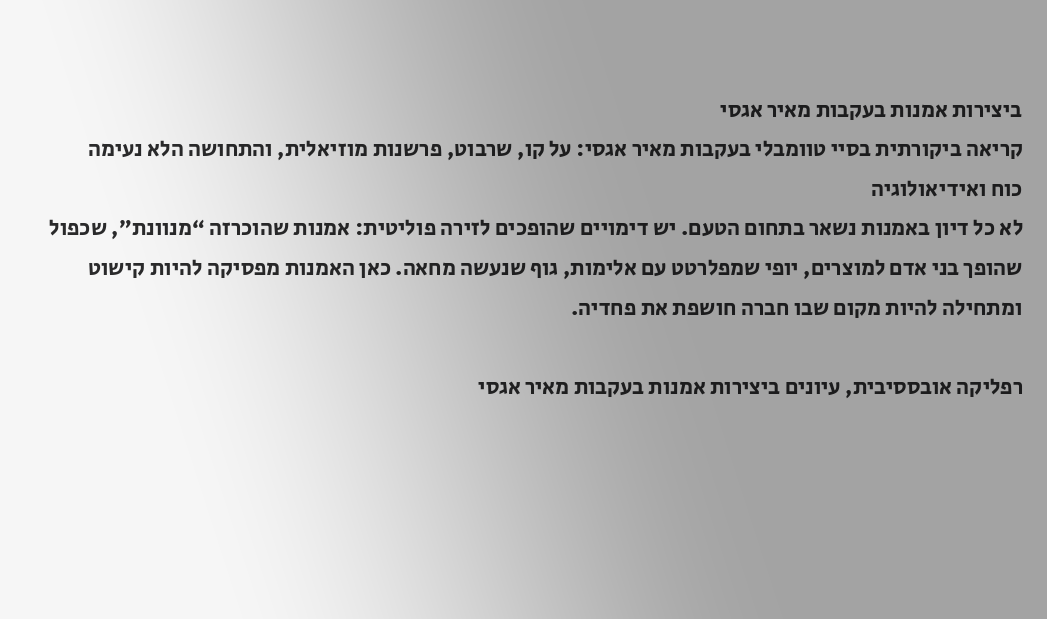ביצירות אמנות בעקבות מאיר אגסי
קריאה ביקורתית בסיי טוומבלי בעקבות מאיר אגסי: על קו, שרבוט, פרשנות מוזיאלית, והתחושה הלא נעימה
כוח ואידיאולוגיה
לא כל דיון באמנות נשאר בתחום הטעם. יש דימויים שהופכים לזירה פוליטית: אמנות שהוכרזה “מנוונת”, שכפול שהופך בני אדם למוצרים, יופי שמפלרטט עם אלימות, גוף שנעשה מחאה. כאן האמנות מפסיקה להיות קישוט ומתחילה להיות מקום שבו חברה חושפת את פחדיה.

רפליקה אובססיבית, עיונים ביצירות אמנות בעקבות מאיר אגסי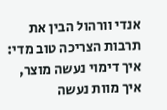אנדי וורהול הבין את תרבות הצריכה טוב מדי: איך דימוי נעשה מוצר, איך מוות נעשה